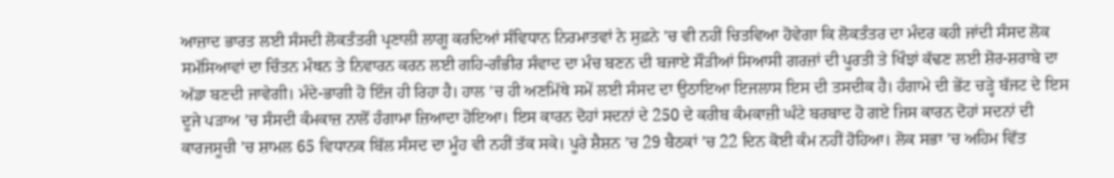ਆਜ਼ਾਦ ਭਾਰਤ ਲਈ ਸੰਸਦੀ ਲੋਕਤੰਤਰੀ ਪ੍ਰਣਾਲੀ ਲਾਗੂ ਕਰਦਿਆਂ ਸੰਵਿਧਾਨ ਨਿਰਮਾਤਵਾਂ ਨੇ ਸੁਫ਼ਨੇ ’ਚ ਵੀ ਨਹੀਂ ਚਿਤਵਿਆ ਹੋਵੇਗਾ ਕਿ ਲੋਕਤੰਤਰ ਦਾ ਮੰਦਰ ਕਹੀ ਜਾਂਦੀ ਸੰਸਦ ਲੋਕ ਸਮੱਸਿਆਵਾਂ ਦਾ ਚਿੰਤਨ ਮੰਥਨ ਤੇ ਨਿਵਾਰਨ ਕਰਨ ਲਈ ਗਹਿ-ਗੰਭੀਰ ਸੰਵਾਦ ਦਾ ਮੰਚ ਬਣਨ ਦੀ ਬਜਾਏ ਸੌੜੀਆਂ ਸਿਆਸੀ ਗਰਜ਼ਾਂ ਦੀ ਪੂਰਤੀ ਤੇ ਖਿੰਝਾਂ ਕੱਢਣ ਲਈ ਸ਼ੋਰ-ਸ਼ਰਾਬੇ ਦਾ ਅੱਡਾ ਬਣਦੀ ਜਾਵੇਗੀ। ਮੰਦੇ-ਭਾਗੀ ਹੋ ਇੰਜ ਹੀ ਰਿਹਾ ਹੈ। ਹਾਲ ’ਚ ਹੀ ਅਣਮਿੱਥੇ ਸਮੇਂ ਲਈ ਸੰਸਦ ਦਾ ਉਠਾਇਆ ਇਜਲਾਸ ਇਸ ਦੀ ਤਸਦੀਕ ਹੈ। ਹੰਗਾਮੇ ਦੀ ਭੇਂਟ ਚੜ੍ਹੇ ਬੱਜਟ ਦੇ ਇਸ ਦੂਜੇ ਪੜਾਅ ’ਚ ਸੰਸਦੀ ਕੰਮਕਾਜ਼ ਨਾਲੋਂ ਹੰਗਾਮਾ ਜ਼ਿਆਦਾ ਹੋਇਆ। ਇਸ ਕਾਰਨ ਦੋਹਾਂ ਸਦਨਾਂ ਦੇ 250 ਦੇ ਕਰੀਬ ਕੰਮਕਾਜ਼ੀ ਘੰਟੇ ਬਰਬਾਦ ਹੋ ਗਏ ਜਿਸ ਕਾਰਨ ਦੋਹਾਂ ਸਦਨਾਂ ਦੀ ਕਾਰਜਸੂਚੀ ’ਚ ਸ਼ਾਮਲ 65 ਵਿਧਾਨਕ ਬਿੱਲ ਸੰਸਦ ਦਾ ਮੂੰਹ ਵੀ ਨਹੀਂ ਤੱਕ ਸਕੇ। ਪੂਰੇ ਸ਼ੈਸ਼ਨ ’ਚ 29 ਬੈਠਕਾਂ ’ਚ 22 ਦਿਨ ਕੋਈ ਕੰਮ ਨਹੀਂ ਹੋਹਿਆ। ਲੋਕ ਸਭਾ ’ਚ ਅਹਿਮ ਵਿੱਤ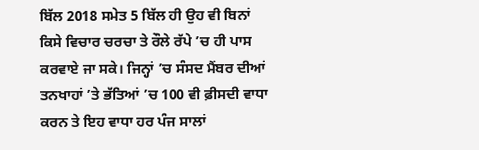ਬਿੱਲ 2018 ਸਮੇਤ 5 ਬਿੱਲ ਹੀ ਉਹ ਵੀ ਬਿਨਾਂ ਕਿਸੇ ਵਿਚਾਰ ਚਰਚਾ ਤੇ ਰੌਲੇ ਰੱਪੇ ’ਚ ਹੀ ਪਾਸ ਕਰਵਾਏ ਜਾ ਸਕੇ। ਜਿਨ੍ਹਾਂ ’ਚ ਸੰਸਦ ਮੈਂਬਰ ਦੀਆਂ ਤਨਖਾਹਾਂ ’ਤੇ ਭੱਤਿਆਂ ’ਚ 100 ਵੀ ਫ਼ੀਸਦੀ ਵਾਧਾ ਕਰਨ ਤੇ ਇਹ ਵਾਧਾ ਹਰ ਪੰਜ ਸਾਲਾਂ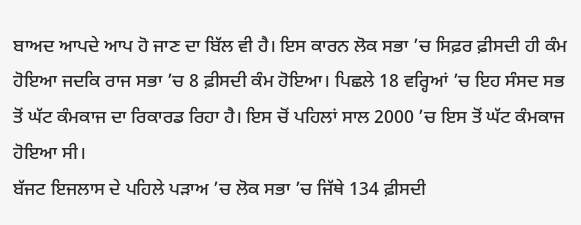ਬਾਅਦ ਆਪਦੇ ਆਪ ਹੋ ਜਾਣ ਦਾ ਬਿੱਲ ਵੀ ਹੈ। ਇਸ ਕਾਰਨ ਲੋਕ ਸਭਾ ’ਚ ਸਿਫ਼ਰ ਫ਼ੀਸਦੀ ਹੀ ਕੰਮ ਹੋਇਆ ਜਦਕਿ ਰਾਜ ਸਭਾ ’ਚ 8 ਫ਼ੀਸਦੀ ਕੰਮ ਹੋਇਆ। ਪਿਛਲੇ 18 ਵਰ੍ਹਿਆਂ ’ਚ ਇਹ ਸੰਸਦ ਸਭ ਤੋਂ ਘੱਟ ਕੰਮਕਾਜ ਦਾ ਰਿਕਾਰਡ ਰਿਹਾ ਹੈ। ਇਸ ਚੋਂ ਪਹਿਲਾਂ ਸਾਲ 2000 ’ਚ ਇਸ ਤੋਂ ਘੱਟ ਕੰਮਕਾਜ ਹੋਇਆ ਸੀ।
ਬੱਜਟ ਇਜਲਾਸ ਦੇ ਪਹਿਲੇ ਪੜਾਅ ’ਚ ਲੋਕ ਸਭਾ ’ਚ ਜਿੱਥੇ 134 ਫ਼ੀਸਦੀ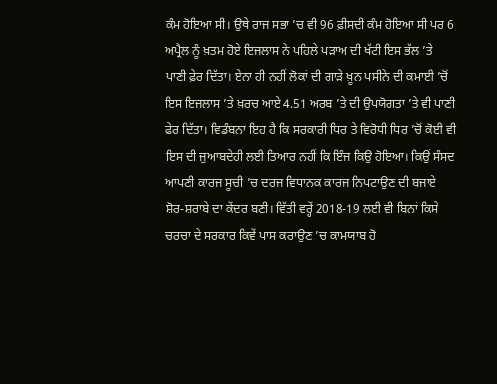ਕੰਮ ਹੋਇਆ ਸੀ। ਉਥੇ ਰਾਜ ਸਭਾ ’ਚ ਵੀ 96 ਫ਼ੀਸਦੀ ਕੰਮ ਹੋਇਆ ਸੀ ਪਰ 6 ਅਪ੍ਰੈਲ ਨੂੰ ਖ਼ਤਮ ਹੋਏ ਇਜਲਾਸ ਨੇ ਪਹਿਲੇ ਪੜਾਅ ਦੀ ਖੱਟੀ ਇਸ ਭੱਲ ’ਤੇ ਪਾਣੀ ਫ਼ੇਰ ਦਿੱਤਾ। ਏਨਾ ਹੀ ਨਹੀਂ ਲੋਕਾਂ ਦੀ ਗਾੜੇ ਖ਼ੂਨ ਪਸੀਨੇ ਦੀ ਕਮਾਈ ’ਚੋਂ ਇਸ ਇਜਲਾਸ ’ਤੇ ਖ਼ਰਚ ਆਏ 4.51 ਅਰਬ ’ਤੇ ਦੀ ਉਪਯੋਗਤਾ ’ਤੇ ਵੀ ਪਾਣੀ ਫੇਰ ਦਿੱਤਾ। ਵਿਡੰਬਨਾ ਇਹ ਹੈ ਕਿ ਸਰਕਾਰੀ ਧਿਰ ਤੇ ਵਿਰੋਧੀ ਧਿਰ ’ਚੋਂ ਕੋਈ ਵੀ ਇਸ ਦੀ ਜੁਆਬਦੇਹੀ ਲਈ ਤਿਆਰ ਨਹੀਂ ਕਿ ਇੰਜ ਕਿਉ ਹੋਇਆ। ਕਿਉਂ ਸੰਸਦ ਆਪਣੀ ਕਾਰਜ ਸੂਚੀ ’ਚ ਦਰਜ ਵਿਧਾਨਕ ਕਾਰਜ ਨਿਪਟਾਉਣ ਦੀ ਬਜਾਏ ਸ਼ੋਰ-ਸ਼ਰਾਬੇ ਦਾ ਕੇਂਦਰ ਬਣੀ। ਵਿੱਤੀ ਵਰ੍ਹੇਂ 2018-19 ਲਈ ਵੀ ਬਿਨਾਂ ਕਿਸੇ ਚਰਚਾ ਦੇ ਸਰਕਾਰ ਕਿਵੇਂ ਪਾਸ ਕਰਾਉਣ ’ਚ ਕਾਮਯਾਬ ਹੋ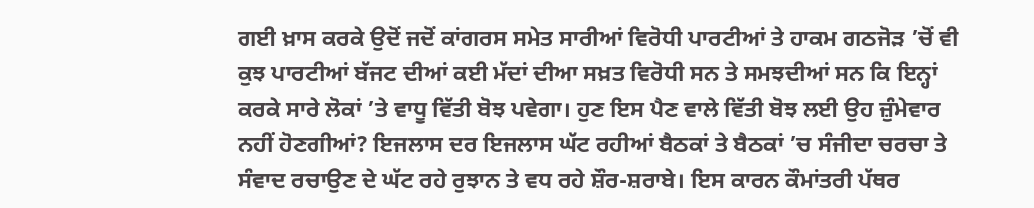ਗਈ ਖ਼ਾਸ ਕਰਕੇ ਉਦੋਂ ਜਦੋਂ ਕਾਂਗਰਸ ਸਮੇਤ ਸਾਰੀਆਂ ਵਿਰੋਧੀ ਪਾਰਟੀਆਂ ਤੇ ਹਾਕਮ ਗਠਜੋੜ ’ਚੋਂ ਵੀ ਕੁਝ ਪਾਰਟੀਆਂ ਬੱਜਟ ਦੀਆਂ ਕਈ ਮੱਦਾਂ ਦੀਆ ਸਖ਼ਤ ਵਿਰੋਧੀ ਸਨ ਤੇ ਸਮਝਦੀਆਂ ਸਨ ਕਿ ਇਨ੍ਹਾਂ ਕਰਕੇ ਸਾਰੇ ਲੋਕਾਂ ’ਤੇ ਵਾਧੂ ਵਿੱਤੀ ਬੋਝ ਪਵੇਗਾ। ਹੁਣ ਇਸ ਪੈਣ ਵਾਲੇ ਵਿੱਤੀ ਬੋਝ ਲਈ ਉਹ ਜ਼ੁੰਮੇਵਾਰ ਨਹੀਂ ਹੋਣਗੀਆਂ? ਇਜਲਾਸ ਦਰ ਇਜਲਾਸ ਘੱਟ ਰਹੀਆਂ ਬੈਠਕਾਂ ਤੇ ਬੈਠਕਾਂ ’ਚ ਸੰਜੀਦਾ ਚਰਚਾ ਤੇ ਸੰਵਾਦ ਰਚਾਉਣ ਦੇ ਘੱਟ ਰਹੇ ਰੁਝਾਨ ਤੇ ਵਧ ਰਹੇ ਸ਼ੌਰ-ਸ਼ਰਾਬੇ। ਇਸ ਕਾਰਨ ਕੌਮਾਂਤਰੀ ਪੱਥਰ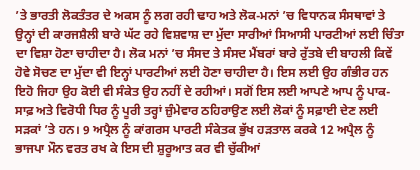’ਤੇ ਭਾਰਤੀ ਲੋਕਤੰਤਰ ਦੇ ਅਕਸ ਨੂੰ ਲਗ ਰਹੀ ਢਾਹ ਅਤੇ ਲੋਕ-ਮਨਾਂ ’ਚ ਵਿਧਾਨਕ ਸੰਸਥਾਵਾਂ ਤੇ ਉਨ੍ਹਾਂ ਦੀ ਕਾਰਜਸ਼ੈਲੀ ਬਾਰੇ ਘੱਟ ਰਹੇ ਵਿਸ਼ਵਾਸ਼ ਦਾ ਮੁੱਦਾ ਸਾਰੀਆਂ ਸਿਆਸੀ ਪਾਰਟੀਆਂ ਲਈ ਚਿੰਤਾ ਦਾ ਵਿਸ਼ਾ ਹੋਣਾ ਚਾਹੀਦਾ ਹੈ। ਲੋਕ ਮਨਾਂ ’ਚ ਸੰਸਦ ਤੇ ਸੰਸਦ ਮੈਂਬਰਾਂ ਬਾਰੇ ਰੁੱਤਬੇ ਦੀ ਬਾਹਲੀ ਕਿਵੇਂ ਹੋਵੇ ਸੋਚਣ ਦਾ ਮੁੱਦਾ ਵੀ ਇਨ੍ਹਾਂ ਪਾਰਟੀਆਂ ਲਈ ਹੋਣਾ ਚਾਹੀਦਾ ਹੈ। ਇਸ ਲਈ ਉਹ ਗੰਭੀਰ ਹਨ ਇਹੋ ਜਿਹਾ ਉਹ ਕੋਈ ਵੀ ਸੰਕੇਤ ਉਹ ਨਹੀਂ ਦੇ ਰਹੀਆਂ। ਸਗੋਂ ਇਸ ਲਈ ਆਪਣੇ ਆਪ ਨੂੰ ਪਾਕ-ਸਾਫ਼ ਅਤੇ ਵਿਰੋਧੀ ਧਿਰ ਨੂੰ ਪੂਰੀ ਤਰ੍ਹਾਂ ਜ਼ੁੰਮੇਵਾਰ ਠਹਿਰਾਉਣ ਲਈ ਲੋਕਾਂ ਨੂੰ ਸਫ਼ਾਈ ਦੇਣ ਲਈ ਸੜਕਾਂ ’ਤੇ ਹਨ। 9 ਅਪ੍ਰੈਲ ਨੂੰ ਕਾਂਗਰਸ ਪਾਰਟੀ ਸੰਕੇਤਕ ਭੁੱਖ ਹੜਤਾਲ ਕਰਕੇ 12 ਅਪ੍ਰੈਲ ਨੂੰ ਭਾਜਪਾ ਮੌਨ ਵਰਤ ਰਖ ਕੇ ਇਸ ਦੀ ਸ਼ੁਰੂਆਤ ਕਰ ਵੀ ਚੁੱਕੀਆਂ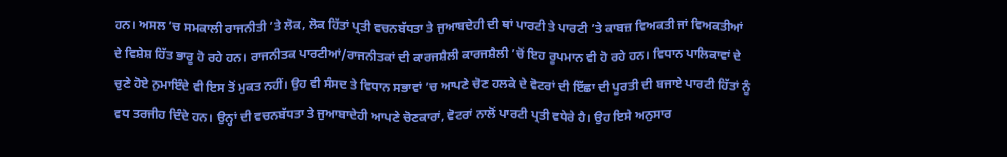ਹਨ। ਅਸਲ ’ਚ ਸਮਕਾਲੀ ਰਾਜਨੀਤੀ ’ਤੇ ਲੋਕ, ਲੋਕ ਹਿੱਤਾਂ ਪ੍ਰਤੀ ਵਚਨਬੱਧਤਾ ਤੇ ਜੁਆਬਦੇਹੀ ਦੀ ਥਾਂ ਪਾਰਟੀ ਤੇ ਪਾਰਟੀ ’ਤੇ ਕਾਬਜ਼ ਵਿਅਕਤੀ ਜਾਂ ਵਿਅਕਤੀਆਂ ਦੇ ਵਿਸ਼ੇਸ਼ ਹਿੱਤ ਭਾਰੂ ਹੋ ਰਹੇ ਹਨ। ਰਾਜਨੀਤਕ ਪਾਰਟੀਆਂ/ਰਾਜਨੀਤਕਾਂ ਦੀ ਕਾਰਜਸ਼ੈਲੀ ਕਾਰਜਸ਼ੈਲੀ ’ਚੋਂ ਇਹ ਰੂਪਮਾਨ ਵੀ ਹੋ ਰਹੇ ਹਨ। ਵਿਧਾਨ ਪਾਲਿਕਾਵਾਂ ਦੇ ਚੁਣੇ ਹੋਏ ਨੁਮਾਇੰਦੇ ਵੀ ਇਸ ਤੋਂ ਮੁਕਤ ਨਹੀਂ। ਉਹ ਵੀ ਸੰਸਦ ਤੇ ਵਿਧਾਨ ਸਭਾਵਾਂ ’ਚ ਆਪਣੇ ਚੋਣ ਹਲਕੇ ਦੇ ਵੋਟਰਾਂ ਦੀ ਇੱਛਾ ਦੀ ਪੂਰਤੀ ਦੀ ਬਜਾਏ ਪਾਰਟੀ ਹਿੱਤਾਂ ਨੂੰ ਵਧ ਤਰਜੀਹ ਦਿੰਦੇ ਹਨ। ਉਨ੍ਹਾਂ ਦੀ ਵਚਨਬੱਧਤਾ ਤੇ ਜੁਆਬਾਦੇਹੀ ਆਪਣੇ ਚੋਣਕਾਰਾਂ, ਵੋਟਰਾਂ ਨਾਲੋਂ ਪਾਰਟੀ ਪ੍ਰਤੀ ਵਧੇਰੇ ਹੈ। ਉਹ ਇਸੇ ਅਨੁਸਾਰ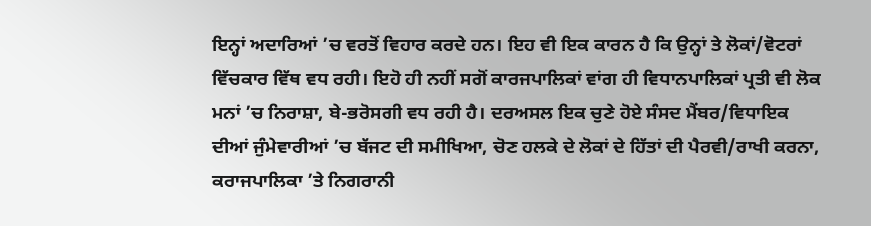ਇਨ੍ਹਾਂ ਅਦਾਰਿਆਂ ’ਚ ਵਰਤੋਂ ਵਿਹਾਰ ਕਰਦੇ ਹਨ। ਇਹ ਵੀ ਇਕ ਕਾਰਨ ਹੈ ਕਿ ਉਨ੍ਹਾਂ ਤੇ ਲੋਕਾਂ/ਵੋਟਰਾਂ ਵਿੱਚਕਾਰ ਵਿੱਥ ਵਧ ਰਹੀ। ਇਹੋ ਹੀ ਨਹੀਂ ਸਗੋਂ ਕਾਰਜਪਾਲਿਕਾਂ ਵਾਂਗ ਹੀ ਵਿਧਾਨਪਾਲਿਕਾਂ ਪ੍ਰਤੀ ਵੀ ਲੋਕ ਮਨਾਂ ’ਚ ਨਿਰਾਸ਼ਾ, ਬੇ-ਭਰੋਸਗੀ ਵਧ ਰਹੀ ਹੈ। ਦਰਅਸਲ ਇਕ ਚੁਣੇ ਹੋਏ ਸੰਸਦ ਮੈਂਬਰ/ਵਿਧਾਇਕ ਦੀਆਂ ਜੁੰਮੇਵਾਰੀਆਂ ’ਚ ਬੱਜਟ ਦੀ ਸਮੀਖਿਆ, ਚੋਣ ਹਲਕੇ ਦੇ ਲੋਕਾਂ ਦੇ ਹਿੱਤਾਂ ਦੀ ਪੈਰਵੀ/ਰਾਖੀ ਕਰਨਾ, ਕਰਾਜਪਾਲਿਕਾ ’ਤੇ ਨਿਗਰਾਨੀ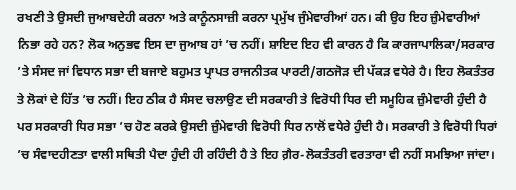ਰਖਣੀ ਤੇ ਉਸਦੀ ਜੁਆਬਦੇਹੀ ਕਰਨਾ ਅਤੇ ਕਾਨੂੰਨਸਾਜ਼ੀ ਕਰਨਾ ਪ੍ਰਮੁੱਖ ਜੁੰਮੇਵਾਰੀਆਂ ਹਨ। ਕੀ ਉਹ ਇਹ ਜ਼ੁੰਮੇਵਾਰੀਆਂ ਨਿਭਾ ਰਹੇ ਹਨ? ਲੋਕ ਅਨੁਭਵ ਇਸ ਦਾ ਜੁਆਬ ਹਾਂ ’ਚ ਨਹੀਂ। ਸ਼ਾਇਦ ਇਹ ਵੀ ਕਾਰਨ ਹੈ ਕਿ ਕਾਰਜਾਪਾਲਿਕਾ/ਸਰਕਾਰ ’ਤੇ ਸੰਸਦ ਜਾਂ ਵਿਧਾਨ ਸਭਾ ਦੀ ਬਜਾਏ ਬਹੁਮਤ ਪ੍ਰਾਪਤ ਰਾਜਨੀਤਕ ਪਾਰਟੀ/ਗਠਜੋੜ ਦੀ ਪੱਕੜ ਵਧੇਰੇ ਹੈ। ਇਹ ਲੋਕਤੰਤਰ ਤੇ ਲੋਕਾਂ ਦੇ ਹਿੱਤ ’ਚ ਨਹੀਂ। ਇਹ ਠੀਕ ਹੈ ਸੰਸਦ ਚਲਾਉਣ ਦੀ ਸਰਕਾਰੀ ਤੇ ਵਿਰੋਧੀ ਧਿਰ ਦੀ ਸਮੂਹਿਕ ਜ਼ੁੰਮੇਵਾਰੀ ਹੁੰਦੀ ਹੈ ਪਰ ਸਰਕਾਰੀ ਧਿਰ ਸਭਾ ’ਚ ਹੋਣ ਕਰਕੇ ਉਸਦੀ ਜ਼ੁੰਮੇਵਾਰੀ ਵਿਰੋਧੀ ਧਿਰ ਨਾਲੋਂ ਵਧੇਰੇ ਹੁੰਦੀ ਹੈ। ਸਰਕਾਰੀ ਤੇ ਵਿਰੋਧੀ ਧਿਰਾਂ ’ਚ ਸੰਵਾਦਹੀਣਤਾ ਵਾਲੀ ਸਥਿਤੀ ਪੈਦਾ ਹੁੰਦੀ ਹੀ ਰਹਿੰਦੀ ਹੈ ਤੇ ਇਹ ਗ਼ੈਰ-ਲੋਕਤੰਤਰੀ ਵਰਤਾਰਾ ਵੀ ਨਹੀਂ ਸਮਝਿਆ ਜਾਂਦਾ।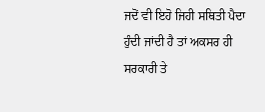ਜਦੋਂ ਵੀ ਇਹੋ ਜਿਹੀ ਸਥਿਤੀ ਪੈਦਾ ਹੁੰਦੀ ਜਾਂਦੀ ਹੈ ਤਾਂ ਅਕਸਰ ਹੀ ਸਰਕਾਰੀ ਤੇ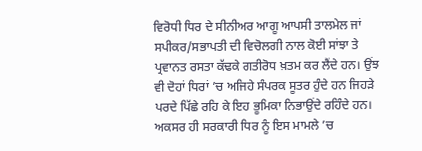ਵਿਰੋਧੀ ਧਿਰ ਦੇ ਸੀਨੀਅਰ ਆਗੂ ਆਪਸੀ ਤਾਲਮੇਲ ਜਾਂ ਸਪੀਕਰ/ਸਭਾਪਤੀ ਦੀ ਵਿਚੋਲਗੀ ਨਾਲ ਕੋਈ ਸਾਂਝਾ ਤੇ ਪ੍ਰਵਾਨਤ ਰਸਤਾ ਕੱਢਕੇ ਗਤੀਰੋਧ ਖ਼ਤਮ ਕਰ ਲੈਂਦੇ ਹਨ। ਉਂਝ ਵੀ ਦੋਹਾਂ ਧਿਰਾਂ ’ਚ ਅਜਿਹੇ ਸੰਪਰਕ ਸੂਤਰ ਹੁੰਦੇ ਹਨ ਜਿਹੜੇ ਪਰਦੇ ਪਿੱਛੇ ਰਹਿ ਕੇ ਇਹ ਭੂਮਿਕਾ ਨਿਭਾਉਂਦੇ ਰਹਿੰਦੇ ਹਨ। ਅਕਸਰ ਹੀ ਸਰਕਾਰੀ ਧਿਰ ਨੂੰ ਇਸ ਮਾਮਲੇ ’ਚ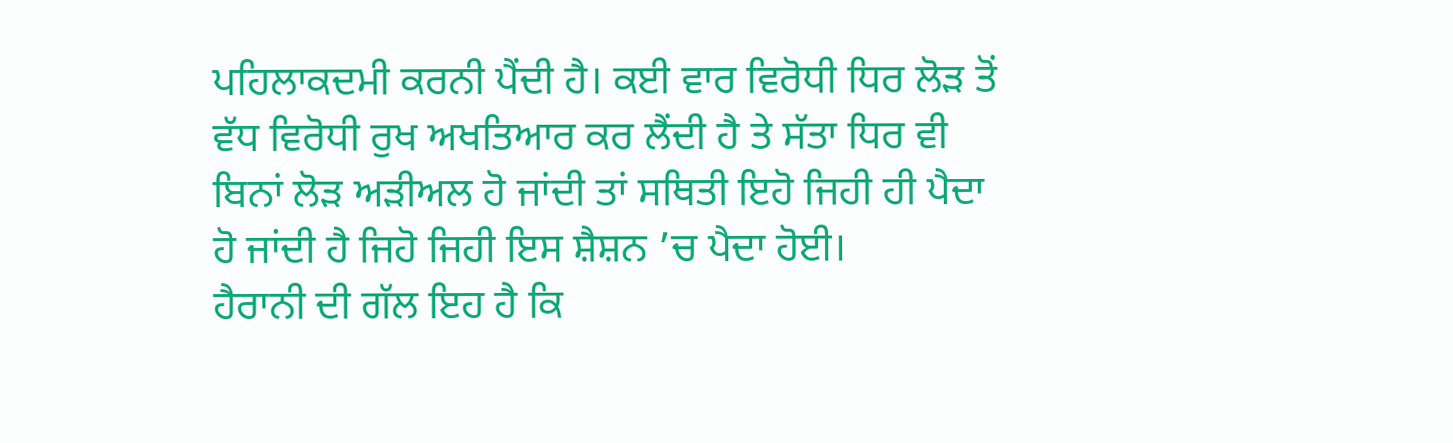ਪਹਿਲਾਕਦਮੀ ਕਰਨੀ ਪੈਂਦੀ ਹੈ। ਕਈ ਵਾਰ ਵਿਰੋਧੀ ਧਿਰ ਲੋੜ ਤੋਂ ਵੱਧ ਵਿਰੋਧੀ ਰੁਖ ਅਖਤਿਆਰ ਕਰ ਲੈਂਦੀ ਹੈ ਤੇ ਸੱਤਾ ਧਿਰ ਵੀ ਬਿਨਾਂ ਲੋੜ ਅੜੀਅਲ ਹੋ ਜਾਂਦੀ ਤਾਂ ਸਥਿਤੀ ਇਹੋ ਜਿਹੀ ਹੀ ਪੈਦਾ ਹੋ ਜਾਂਦੀ ਹੈ ਜਿਹੋ ਜਿਹੀ ਇਸ ਸ਼ੈਸ਼ਨ ’ਚ ਪੈਦਾ ਹੋਈ।
ਹੈਰਾਨੀ ਦੀ ਗੱਲ ਇਹ ਹੈ ਕਿ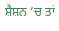ਸ਼ੈਸ਼ਨ ’ਚ ਤਾਂ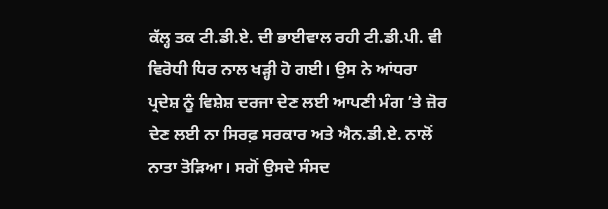ਕੱਲ੍ਹ ਤਕ ਟੀ.ਡੀ.ਏ. ਦੀ ਭਾਈਵਾਲ ਰਹੀ ਟੀ.ਡੀ.ਪੀ. ਵੀ ਵਿਰੋਧੀ ਧਿਰ ਨਾਲ ਖੜ੍ਹੀ ਹੋ ਗਈ। ਉਸ ਨੇ ਆਂਧਰਾ ਪ੍ਰਦੇਸ਼ ਨੂੰ ਵਿਸ਼ੇਸ਼ ਦਰਜਾ ਦੇਣ ਲਈ ਆਪਣੀ ਮੰਗ ’ਤੇ ਜ਼ੋਰ ਦੇਣ ਲਈ ਨਾ ਸਿਰਫ਼ ਸਰਕਾਰ ਅਤੇ ਐਨ.ਡੀ.ਏ. ਨਾਲੋਂ ਨਾਤਾ ਤੋੜਿਆ। ਸਗੋਂ ਉਸਦੇ ਸੰਸਦ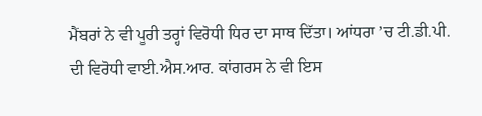ਮੈਂਬਰਾਂ ਨੇ ਵੀ ਪੂਰੀ ਤਰ੍ਹਾਂ ਵਿਰੋਧੀ ਧਿਰ ਦਾ ਸਾਥ ਦਿੱਤਾ। ਆਂਧਰਾ ’ਚ ਟੀ.ਡੀ.ਪੀ. ਦੀ ਵਿਰੋਧੀ ਵਾਈ.ਐਸ.ਆਰ. ਕਾਂਗਰਸ ਨੇ ਵੀ ਇਸ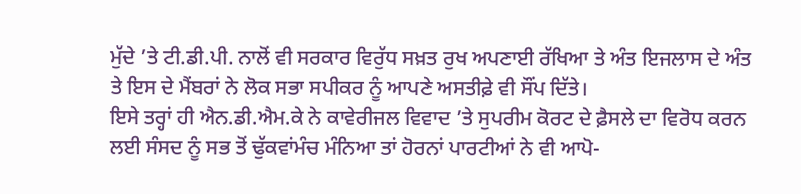ਮੁੱਦੇ ’ਤੇ ਟੀ.ਡੀ.ਪੀ. ਨਾਲੋਂ ਵੀ ਸਰਕਾਰ ਵਿਰੁੱਧ ਸਖ਼ਤ ਰੁਖ ਅਪਣਾਈ ਰੱਖਿਆ ਤੇ ਅੰਤ ਇਜਲਾਸ ਦੇ ਅੰਤ ਤੇ ਇਸ ਦੇ ਮੈਂਬਰਾਂ ਨੇ ਲੋਕ ਸਭਾ ਸਪੀਕਰ ਨੂੰ ਆਪਣੇ ਅਸਤੀਫ਼ੇ ਵੀ ਸੌਂਪ ਦਿੱਤੇ।
ਇਸੇ ਤਰ੍ਹਾਂ ਹੀ ਐਨ.ਡੀ.ਐਮ.ਕੇ ਨੇ ਕਾਵੇਰੀਜਲ ਵਿਵਾਦ ’ਤੇ ਸੁਪਰੀਮ ਕੋਰਟ ਦੇ ਫ਼ੈਸਲੇ ਦਾ ਵਿਰੋਧ ਕਰਨ ਲਈ ਸੰਸਦ ਨੂੰ ਸਭ ਤੋਂ ਢੁੱਕਵਾਂਮੰਚ ਮੰਨਿਆ ਤਾਂ ਹੋਰਨਾਂ ਪਾਰਟੀਆਂ ਨੇ ਵੀ ਆਪੋ-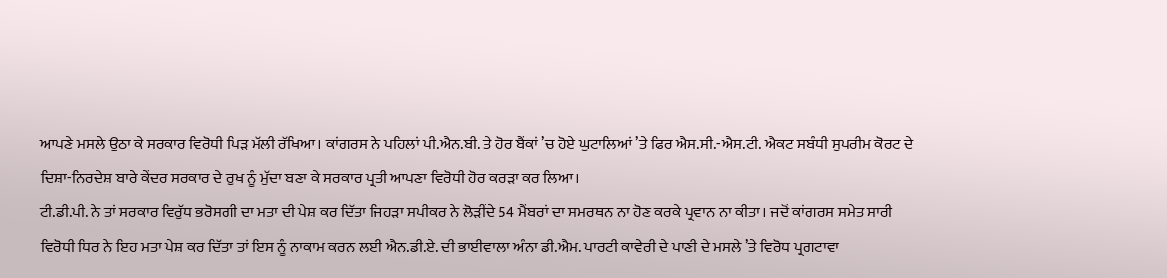ਆਪਣੇ ਮਸਲੇ ਉਠਾ ਕੇ ਸਰਕਾਰ ਵਿਰੋਧੀ ਪਿੜ ਮੱਲੀ ਰੱਖਿਆ। ਕਾਂਗਰਸ ਨੇ ਪਹਿਲਾਂ ਪੀ.ਐਨ.ਬੀ. ਤੇ ਹੋਰ ਬੈਂਕਾਂ ’ਚ ਹੋਏ ਘੁਟਾਲਿਆਂ ’ਤੇ ਫਿਰ ਐਸ.ਸੀ.-ਐਸ.ਟੀ. ਐਕਟ ਸਬੰਧੀ ਸੁਪਰੀਮ ਕੋਰਟ ਦੇ ਦਿਸ਼ਾ-ਨਿਰਦੇਸ਼ ਬਾਰੇ ਕੇਂਦਰ ਸਰਕਾਰ ਦੇ ਰੁਖ ਨੂੰ ਮੁੱਦਾ ਬਣਾ ਕੇ ਸਰਕਾਰ ਪ੍ਰਤੀ ਆਪਣਾ ਵਿਰੋਧੀ ਹੋਰ ਕਰੜਾ ਕਰ ਲਿਆ।
ਟੀ.ਡੀ.ਪੀ. ਨੇ ਤਾਂ ਸਰਕਾਰ ਵਿਰੁੱਧ ਭਰੋਸਗੀ ਦਾ ਮਤਾ ਦੀ ਪੇਸ਼ ਕਰ ਦਿੱਤਾ ਜਿਹੜਾ ਸਪੀਕਰ ਨੇ ਲੋੜੀਂਦੇ 54 ਮੈਂਬਰਾਂ ਦਾ ਸਮਰਥਨ ਨਾ ਹੋਣ ਕਰਕੇ ਪ੍ਰਵਾਨ ਨਾ ਕੀਤਾ। ਜਦੋਂ ਕਾਂਗਰਸ ਸਮੇਤ ਸਾਰੀ ਵਿਰੋਧੀ ਧਿਰ ਨੇ ਇਹ ਮਤਾ ਪੇਸ਼ ਕਰ ਦਿੱਤਾ ਤਾਂ ਇਸ ਨੂੰ ਨਾਕਾਮ ਕਰਨ ਲਈ ਐਨ.ਡੀ.ਏ. ਦੀ ਭਾਈਵਾਲਾ ਅੰਨਾ ਡੀ.ਐਮ. ਪਾਰਟੀ ਕਾਵੇਰੀ ਦੇ ਪਾਣੀ ਦੇ ਮਸਲੇ ’ਤੇ ਵਿਰੋਧ ਪ੍ਰਗਟਾਵਾ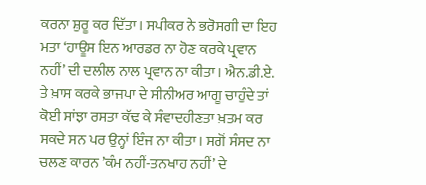ਕਰਨਾ ਸ਼ੁਰੂ ਕਰ ਦਿੱਤਾ। ਸਪੀਕਰ ਨੇ ਭਰੋਸਗੀ ਦਾ ਇਹ ਮਤਾ ‘ਹਾਊਸ ਇਨ ਆਰਡਰ ਨਾ ਹੋਣ ਕਰਕੇ ਪ੍ਰਵਾਨ ਨਹੀਂ’ ਦੀ ਦਲੀਲ ਨਾਲ ਪ੍ਰਵਾਨ ਨਾ ਕੀਤਾ। ਐਨ.ਡੀ.ਏ. ਤੇ ਖ਼ਾਸ ਕਰਕੇ ਭਾਜਪਾ ਦੇ ਸੀਨੀਅਰ ਆਗੂ ਚਾਹੁੰਦੇ ਤਾਂ ਕੋਈ ਸਾਂਝਾ ਰਸਤਾ ਕੱਢ ਕੇ ਸੰਵਾਦਹੀਣਤਾ ਖ਼ਤਮ ਕਰ ਸਕਦੇ ਸਨ ਪਰ ਉਨ੍ਹਾਂ ਇੰਜ ਨਾ ਕੀਤਾ। ਸਗੋਂ ਸੰਸਦ ਨਾ ਚਲਣ ਕਾਰਨ ’ਕੰਮ ਨਹੀਂ-ਤਨਖਾਹ ਨਹੀਂ’ ਦੇ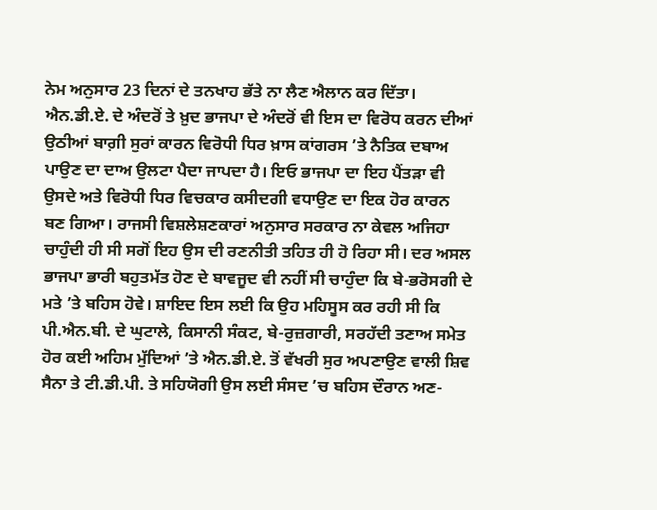ਨੇਮ ਅਨੁਸਾਰ 23 ਦਿਨਾਂ ਦੇ ਤਨਖਾਹ ਭੱਤੇ ਨਾ ਲੈਣ ਐਲਾਨ ਕਰ ਦਿੱਤਾ। ਐਨ.ਡੀ.ਏ. ਦੇ ਅੰਦਰੋਂ ਤੇ ਖ਼ੁਦ ਭਾਜਪਾ ਦੇ ਅੰਦਰੋਂ ਵੀ ਇਸ ਦਾ ਵਿਰੋਧ ਕਰਨ ਦੀਆਂ ਉਠੀਆਂ ਬਾਗ਼ੀ ਸੁਰਾਂ ਕਾਰਨ ਵਿਰੋਧੀ ਧਿਰ ਖ਼ਾਸ ਕਾਂਗਰਸ ’ਤੇ ਨੈਤਿਕ ਦਬਾਅ ਪਾਉਣ ਦਾ ਦਾਅ ਉਲਟਾ ਪੈਦਾ ਜਾਪਦਾ ਹੈ। ਇਓ ਭਾਜਪਾ ਦਾ ਇਹ ਪੈਂਤੜਾ ਵੀ ਉਸਦੇ ਅਤੇ ਵਿਰੋਧੀ ਧਿਰ ਵਿਚਕਾਰ ਕਸੀਦਗੀ ਵਧਾਉਣ ਦਾ ਇਕ ਹੋਰ ਕਾਰਨ ਬਣ ਗਿਆ। ਰਾਜਸੀ ਵਿਸ਼ਲੇਸ਼ਣਕਾਰਾਂ ਅਨੁਸਾਰ ਸਰਕਾਰ ਨਾ ਕੇਵਲ ਅਜਿਹਾ ਚਾਹੁੰਦੀ ਹੀ ਸੀ ਸਗੋਂ ਇਹ ਉਸ ਦੀ ਰਣਨੀਤੀ ਤਹਿਤ ਹੀ ਹੋ ਰਿਹਾ ਸੀ। ਦਰ ਅਸਲ ਭਾਜਪਾ ਭਾਰੀ ਬਹੁਤਮੱਤ ਹੋਣ ਦੇ ਬਾਵਜੂਦ ਵੀ ਨਹੀਂ ਸੀ ਚਾਹੁੰਦਾ ਕਿ ਬੇ-ਭਰੋਸਗੀ ਦੇ ਮਤੇ ’ਤੇ ਬਹਿਸ ਹੋਵੇ। ਸ਼ਾਇਦ ਇਸ ਲਈ ਕਿ ਉਹ ਮਹਿਸੂਸ ਕਰ ਰਹੀ ਸੀ ਕਿ ਪੀ.ਐਨ.ਬੀ. ਦੇ ਘੁਟਾਲੇ, ਕਿਸਾਨੀ ਸੰਕਟ, ਬੇ-ਰੁਜ਼ਗਾਰੀ, ਸਰਹੱਦੀ ਤਣਾਅ ਸਮੇਤ ਹੋਰ ਕਈ ਅਹਿਮ ਮੁੱਦਿਆਂ ’ਤੇ ਐਨ.ਡੀ.ਏ. ਤੋਂ ਵੱਖਰੀ ਸੁਰ ਅਪਣਾਉਣ ਵਾਲੀ ਸ਼ਿਵ ਸੈਨਾ ਤੇ ਟੀ.ਡੀ.ਪੀ. ਤੇ ਸਹਿਯੋਗੀ ਉਸ ਲਈ ਸੰਸਦ ’ਚ ਬਹਿਸ ਦੌਰਾਨ ਅਣ-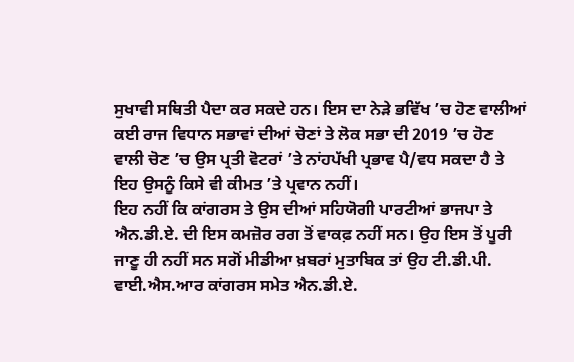ਸੁਖਾਵੀ ਸਥਿਤੀ ਪੈਦਾ ਕਰ ਸਕਦੇ ਹਨ। ਇਸ ਦਾ ਨੇੜੇ ਭਵਿੱਖ ’ਚ ਹੋਣ ਵਾਲੀਆਂ ਕਈ ਰਾਜ ਵਿਧਾਨ ਸਭਾਵਾਂ ਦੀਆਂ ਚੋਣਾਂ ਤੇ ਲੋਕ ਸਭਾ ਦੀ 2019 ’ਚ ਹੋਣ ਵਾਲੀ ਚੋਣ ’ਚ ਉਸ ਪ੍ਰਤੀ ਵੋਟਰਾਂ ’ਤੇ ਨਾਂਹਪੱਖੀ ਪ੍ਰਭਾਵ ਪੈ/ਵਧ ਸਕਦਾ ਹੈ ਤੇ ਇਹ ਉਸਨੂੰ ਕਿਸੇ ਵੀ ਕੀਮਤ ’ਤੇ ਪ੍ਰਵਾਨ ਨਹੀਂ।
ਇਹ ਨਹੀਂ ਕਿ ਕਾਂਗਰਸ ਤੇ ਉਸ ਦੀਆਂ ਸਹਿਯੋਗੀ ਪਾਰਟੀਆਂ ਭਾਜਪਾ ਤੇ ਐਨ.ਡੀ.ਏ. ਦੀ ਇਸ ਕਮਜ਼ੋਰ ਰਗ ਤੋਂ ਵਾਕਫ਼ ਨਹੀਂ ਸਨ। ਉਹ ਇਸ ਤੋਂ ਪੂਰੀ ਜਾਣੂ ਹੀ ਨਹੀਂ ਸਨ ਸਗੋਂ ਮੀਡੀਆ ਖ਼ਬਰਾਂ ਮੁਤਾਬਿਕ ਤਾਂ ਉਹ ਟੀ.ਡੀ.ਪੀ. ਵਾਈ.ਐਸ.ਆਰ ਕਾਂਗਰਸ ਸਮੇਤ ਐਨ.ਡੀ.ਏ.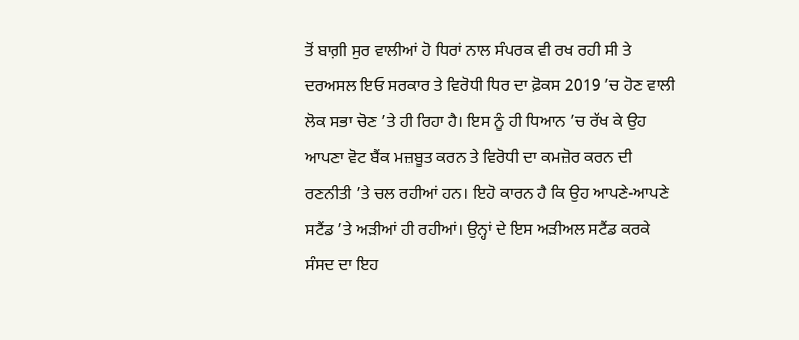ਤੋਂ ਬਾਗ਼ੀ ਸੁਰ ਵਾਲੀਆਂ ਹੋ ਧਿਰਾਂ ਨਾਲ ਸੰਪਰਕ ਵੀ ਰਖ ਰਹੀ ਸੀ ਤੇ ਦਰਅਸਲ ਇਓ ਸਰਕਾਰ ਤੇ ਵਿਰੋਧੀ ਧਿਰ ਦਾ ਫ਼ੋਕਸ 2019 ’ਚ ਹੋਣ ਵਾਲੀ ਲੋਕ ਸਭਾ ਚੋਣ ’ਤੇ ਹੀ ਰਿਹਾ ਹੈ। ਇਸ ਨੂੰ ਹੀ ਧਿਆਨ ’ਚ ਰੱਖ ਕੇ ਉਹ ਆਪਣਾ ਵੋਟ ਬੈਂਕ ਮਜ਼ਬੂਤ ਕਰਨ ਤੇ ਵਿਰੋਧੀ ਦਾ ਕਮਜ਼ੋਰ ਕਰਨ ਦੀ ਰਣਨੀਤੀ ’ਤੇ ਚਲ ਰਹੀਆਂ ਹਨ। ਇਹੋ ਕਾਰਨ ਹੈ ਕਿ ਉਹ ਆਪਣੇ-ਆਪਣੇ ਸਟੈਂਡ ’ਤੇ ਅੜੀਆਂ ਹੀ ਰਹੀਆਂ। ਉਨ੍ਹਾਂ ਦੇ ਇਸ ਅੜੀਅਲ ਸਟੈਂਡ ਕਰਕੇ ਸੰਸਦ ਦਾ ਇਹ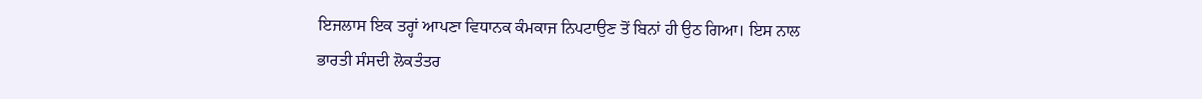ਇਜਲਾਸ ਇਕ ਤਰ੍ਹਾਂ ਆਪਣਾ ਵਿਧਾਨਕ ਕੰਮਕਾਜ ਨਿਪਟਾਉਣ ਤੋਂ ਬਿਨਾਂ ਹੀ ਉਠ ਗਿਆ। ਇਸ ਨਾਲ ਭਾਰਤੀ ਸੰਸਦੀ ਲੋਕਤੰਤਰ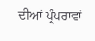ਦੀਆਂ ਪ੍ਰੰਪਰਾਵਾਂ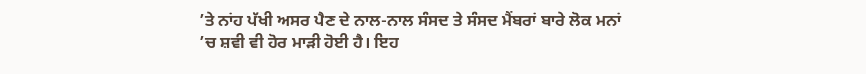’ਤੇ ਨਾਂਹ ਪੱਖੀ ਅਸਰ ਪੈਣ ਦੇ ਨਾਲ-ਨਾਲ ਸੰਸਦ ਤੇ ਸੰਸਦ ਮੈਂਬਰਾਂ ਬਾਰੇ ਲੋਕ ਮਨਾਂ ’ਚ ਸ਼ਵੀ ਵੀ ਹੋਰ ਮਾੜੀ ਹੋਈ ਹੈ। ਇਹ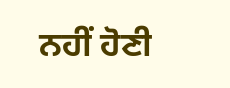ਨਹੀਂ ਹੋਣੀ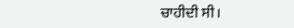ਚਾਹੀਦੀ ਸੀ।